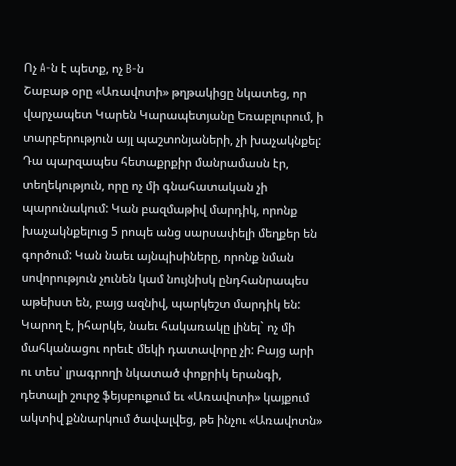Ոչ A-ն է պետք, ոչ B-ն
Շաբաթ օրը «Առավոտի» թղթակիցը նկատեց, որ վարչապետ Կարեն Կարապետյանը Եռաբլուրում, ի տարբերություն այլ պաշտոնյաների, չի խաչակնքել: Դա պարզապես հետաքրքիր մանրամասն էր, տեղեկություն, որը ոչ մի գնահատական չի պարունակում: Կան բազմաթիվ մարդիկ, որոնք խաչակնքելուց 5 րոպե անց սարսափելի մեղքեր են գործում: Կան նաեւ այնպիսիները, որոնք նման սովորություն չունեն կամ նույնիսկ ընդհանրապես աթեիստ են, բայց ազնիվ, պարկեշտ մարդիկ են: Կարող է, իհարկե, նաեւ հակառակը լինել` ոչ մի մահկանացու որեւէ մեկի դատավորը չի: Բայց արի ու տես՝ լրագրողի նկատած փոքրիկ երանգի, դետալի շուրջ ֆեյսբուքում եւ «Առավոտի» կայքում ակտիվ քննարկում ծավալվեց, թե ինչու «Առավոտն»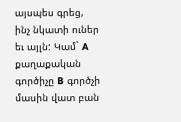այսպես գրեց, ինչ նկատի ուներ եւ այլն: Կամ` A քաղաքական գործիչը B գործչի մասին վատ բան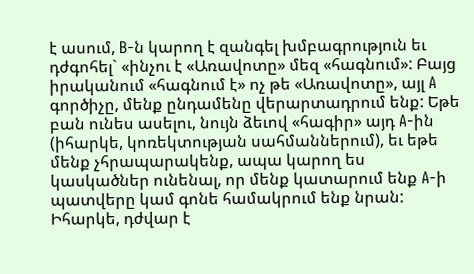է ասում, B-ն կարող է զանգել խմբագրություն եւ դժգոհել` «ինչու է «Առավոտը» մեզ «հագնում»: Բայց իրականում «հագնում է» ոչ թե «Առավոտը», այլ A գործիչը, մենք ընդամենը վերարտադրում ենք: Եթե բան ունես ասելու, նույն ձեւով «հագիր» այդ A-ին (իհարկե, կոռեկտության սահմաններում), եւ եթե մենք չհրապարակենք, ապա կարող ես կասկածներ ունենալ, որ մենք կատարում ենք A-ի պատվերը կամ գոնե համակրում ենք նրան: Իհարկե, դժվար է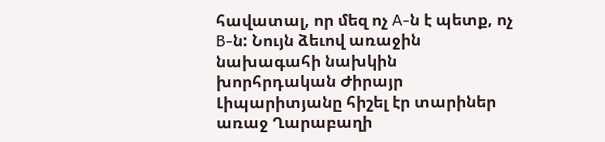հավատալ, որ մեզ ոչ A-ն է պետք, ոչ B-ն: Նույն ձեւով առաջին նախագահի նախկին խորհրդական Ժիրայր Լիպարիտյանը հիշել էր տարիներ առաջ Ղարաբաղի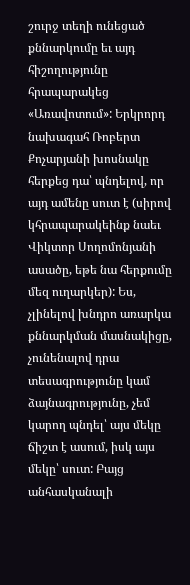շուրջ տեղի ունեցած քննարկումը եւ այդ հիշողությունը հրապարակեց «Առավոտում»: Երկրորդ նախագահ Ռոբերտ Քոչարյանի խոսնակը հերքեց դա՝ պնդելով, որ այդ ամենը սուտ է (սիրով կհրապարակեինք նաեւ Վիկտոր Սողոմոնյանի ասածը, եթե նա հերքումը մեզ ուղարկեր): Ես, չլինելով խնդրո առարկա քննարկման մասնակիցը, չունենալով դրա տեսագրությունը կամ ձայնագրությունը, չեմ կարող պնդել՝ այս մեկը ճիշտ է ասում, իսկ այս մեկը՝ սուտ: Բայց անհասկանալի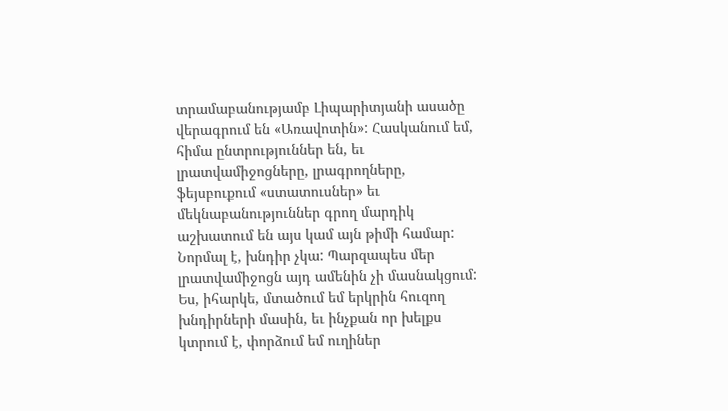տրամաբանությամբ Լիպարիտյանի ասածը վերագրում են «Առավոտին»: Հասկանում եմ, հիմա ընտրություններ են, եւ լրատվամիջոցները, լրագրողները, ֆեյսբուքում «ստատուսներ» եւ մեկնաբանություններ գրող մարդիկ աշխատում են այս կամ այն թիմի համար: Նորմալ է, խնդիր չկա: Պարզապես մեր լրատվամիջոցն այդ ամենին չի մասնակցում: Ես, իհարկե, մտածում եմ երկրին հուզող խնդիրների մասին, եւ ինչքան որ խելքս կտրում է, փորձում եմ ուղիներ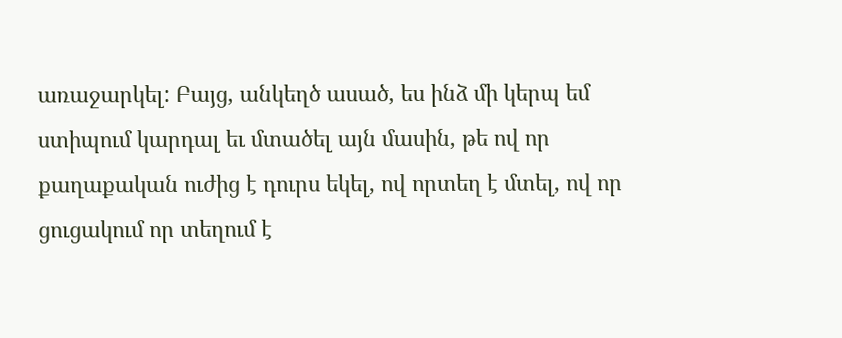առաջարկել: Բայց, անկեղծ ասած, ես ինձ մի կերպ եմ ստիպում կարդալ եւ մտածել այն մասին, թե ով որ քաղաքական ուժից է դուրս եկել, ով որտեղ է մտել, ով որ ցուցակում որ տեղում է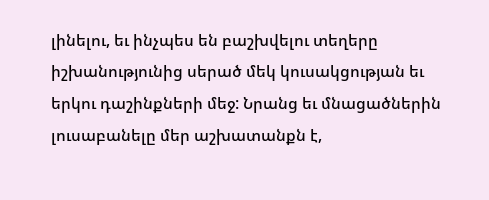լինելու, եւ ինչպես են բաշխվելու տեղերը իշխանությունից սերած մեկ կուսակցության եւ երկու դաշինքների մեջ: Նրանց եւ մնացածներին լուսաբանելը մեր աշխատանքն է,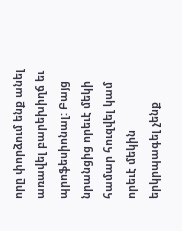որը փորձում ենք անել առավել բարեխիղճ եւ պրոֆեսիոնալ: Բայց նրանցից որեւէ մեկի համար հուզվել կամ որեւէ մեկին երկրպագել չենք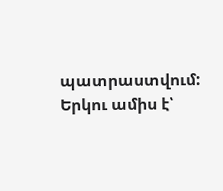պատրաստվում: Երկու ամիս է՝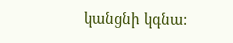կանցնի կգնա: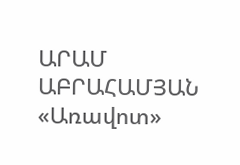ԱՐԱՄ ԱԲՐԱՀԱՄՅԱՆ «Առավոտ»